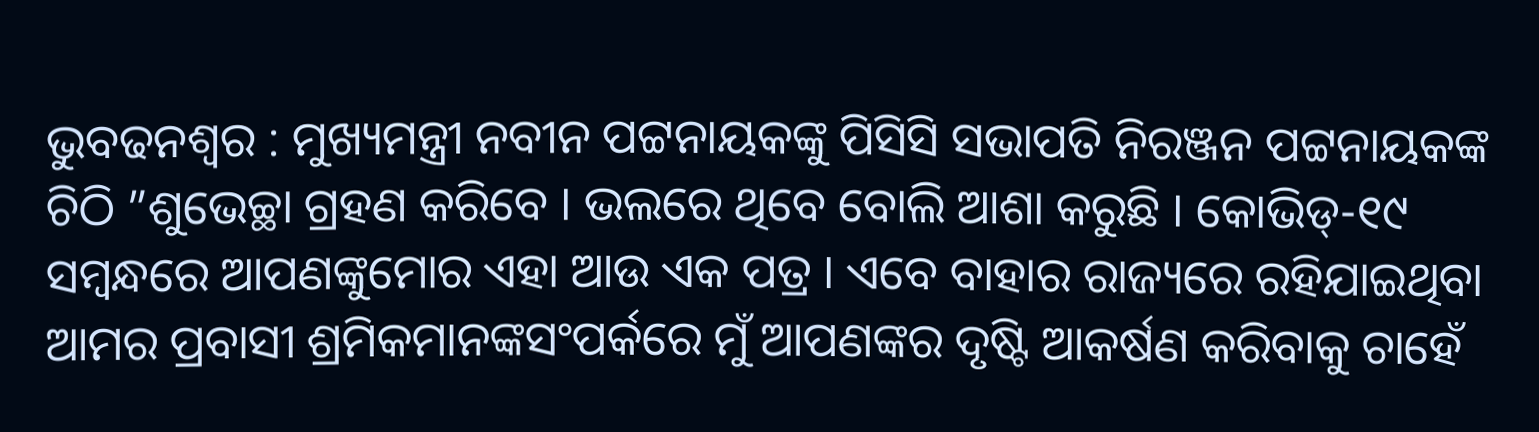ଭୁବଢନଶ୍ୱର : ମୁଖ୍ୟମନ୍ତ୍ରୀ ନବୀନ ପଟ୍ଟନାୟକଙ୍କୁ ପିସିସି ସଭାପତି ନିରଞ୍ଜନ ପଟ୍ଟନାୟକଙ୍କ ଚିଠି ”ଶୁଭେଚ୍ଛା ଗ୍ରହଣ କରିବେ । ଭଲରେ ଥିବେ ବୋଲି ଆଶା କରୁଛି । କୋଭିଡ୍-୧୯ ସମ୍ବନ୍ଧରେ ଆପଣଙ୍କୁମୋର ଏହା ଆଉ ଏକ ପତ୍ର । ଏବେ ବାହାର ରାଜ୍ୟରେ ରହିଯାଇଥିବା ଆମର ପ୍ରବାସୀ ଶ୍ରମିକମାନଙ୍କସଂପର୍କରେ ମୁଁ ଆପଣଙ୍କର ଦୃଷ୍ଟି ଆକର୍ଷଣ କରିବାକୁ ଚାହେଁ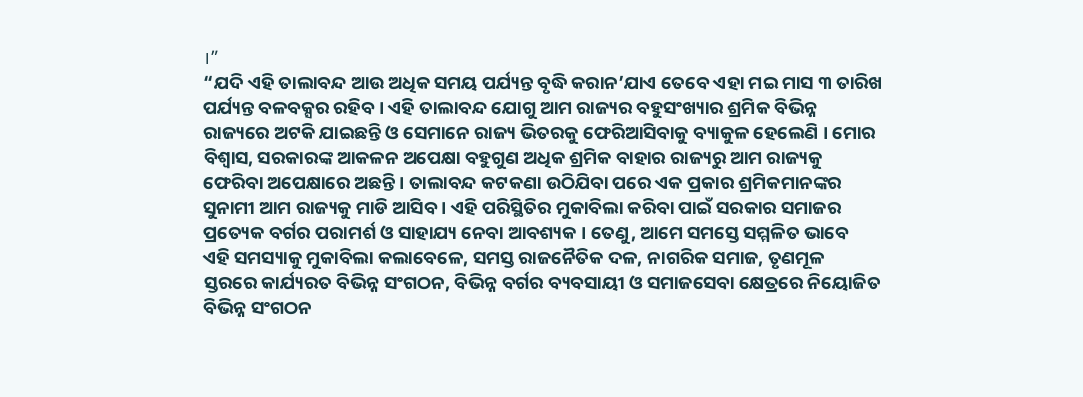।”
“ଯଦି ଏହି ତାଲାବନ୍ଦ ଆଉ ଅଧିକ ସମୟ ପର୍ଯ୍ୟନ୍ତ ବୃଦ୍ଧି କରାନ’ଯାଏ ତେବେ ଏହା ମଇ ମାସ ୩ ତାରିଖ
ପର୍ଯ୍ୟନ୍ତ ବଳବକ୍ସର ରହିବ । ଏହି ତାଲାବନ୍ଦ ଯୋଗୁ ଆମ ରାଜ୍ୟର ବହୁସଂଖ୍ୟାର ଶ୍ରମିକ ବିଭିନ୍ନ
ରାଜ୍ୟରେ ଅଟକି ଯାଇଛନ୍ତି ଓ ସେମାନେ ରାଜ୍ୟ ଭିତରକୁ ଫେରିଆସିବାକୁ ବ୍ୟାକୁଳ ହେଲେଣି । ମୋର
ବିଶ୍ୱାସ, ସରକାରଙ୍କ ଆକଳନ ଅପେକ୍ଷା ବହୁଗୁଣ ଅଧିକ ଶ୍ରମିକ ବାହାର ରାଜ୍ୟରୁ ଆମ ରାଜ୍ୟକୁ
ଫେରିବା ଅପେକ୍ଷାରେ ଅଛନ୍ତି । ତାଲାବନ୍ଦ କଟକଣା ଉଠିଯିବା ପରେ ଏକ ପ୍ରକାର ଶ୍ରମିକମାନଙ୍କର
ସୁନାମୀ ଆମ ରାଜ୍ୟକୁ ମାଡି ଆସିବ । ଏହି ପରିସ୍ଥିତିର ମୁକାବିଲା କରିବା ପାଇଁ ସରକାର ସମାଜର
ପ୍ରତ୍ୟେକ ବର୍ଗର ପରାମର୍ଶ ଓ ସାହାଯ୍ୟ ନେବା ଆବଶ୍ୟକ । ତେଣୁ, ଆମେ ସମସ୍ତେ ସମ୍ମଳିତ ଭାବେ
ଏହି ସମସ୍ୟାକୁ ମୁକାବିଲା କଲାବେଳେ, ସମସ୍ତ ରାଜନୈତିକ ଦଳ, ନାଗରିକ ସମାଜ, ତୃଣମୂଳ
ସ୍ତରରେ କାର୍ଯ୍ୟରତ ବିଭିନ୍ନ ସଂଗଠନ, ବିଭିନ୍ନ ବର୍ଗର ବ୍ୟବସାୟୀ ଓ ସମାଜସେବା କ୍ଷେତ୍ରରେ ନିୟୋଜିତ
ବିଭିନ୍ନ ସଂଗଠନ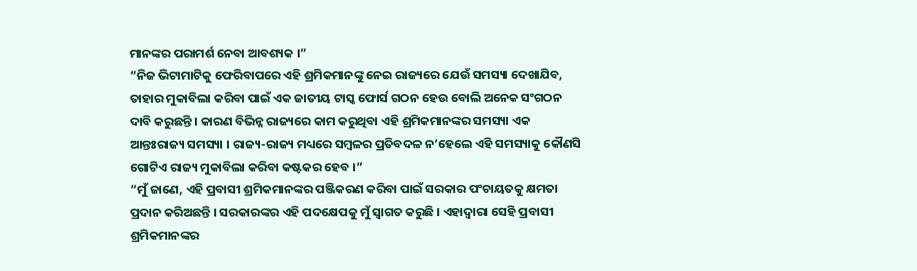ମାନଙ୍କର ପରାମର୍ଶ ନେବା ଆବଶ୍ୟକ ।”
“ନିଜ ଭିଟାମାଟିକୁ ଫେରିବାପରେ ଏହି ଶ୍ରମିକମାନଙ୍କୁ ନେଇ ରାଜ୍ୟରେ ଯେଉଁ ସମସ୍ୟା ଦେଖାଯିବ,
ତାହାର ମୁକାବିଲା କରିବା ପାଇଁ ଏକ ଜାତୀୟ ଟାସ୍କ ଫୋର୍ସ ଗଠନ ହେଉ ବୋଲି ଅନେକ ସଂଗଠନ
ଦାବି କରୁଛନ୍ତି । କାରଣ ବିଭିନ୍ନ ରାଜ୍ୟରେ କାମ କରୁଥିବା ଏହି ଶ୍ରମିକମାନଙ୍କର ସମସ୍ୟା ଏକ
ଆନ୍ତଃରାଜ୍ୟ ସମସ୍ୟା । ରାଜ୍ୟ-ରାଜ୍ୟ ମଧ୍ୟରେ ସମ୍ବଳର ପ୍ରତିବଦଳ ନ’ହେଲେ ଏହି ସମସ୍ୟାକୁ କୌଣସି
ଗୋଟିଏ ରାଜ୍ୟ ମୁକାବିଲା କରିବା କଷ୍ଟକର ହେବ ।”
“ମୁଁ ଜାଣେ, ଏହି ପ୍ରବାସୀ ଶ୍ରମିକମାନଙ୍କର ପଞ୍ଜିକରଣ କରିବା ପାଇଁ ସରକାର ପଂଚାୟତକୁ କ୍ଷମତା
ପ୍ରଦାନ କରିଅଛନ୍ତି । ସରକାରଙ୍କର ଏହି ପଦକ୍ଷେପକୁ ମୁଁ ସ୍ୱାଗତ କରୁଛି । ଏହାଦ୍ୱାରା ସେହି ପ୍ରବାସୀ
ଶ୍ରମିକମାନଙ୍କର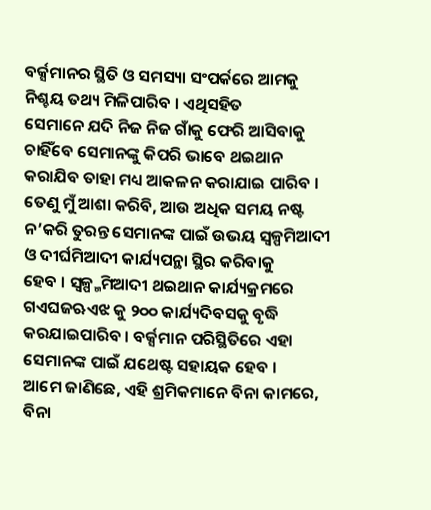ବର୍କ୍ସମାନର ସ୍ଥିତି ଓ ସମସ୍ୟା ସଂପର୍କରେ ଆମକୁ ନିଶ୍ଚୟ ତଥ୍ୟ ମିଳିପାରିବ । ଏଥିସହିତ
ସେମାନେ ଯଦି ନିଜ ନିଜ ଗାଁକୁ ଫେରି ଆସିବାକୁ ଚାହିଁବେ ସେମାନଙ୍କୁ କିପରି ଭାବେ ଥଇଥାନ
କରାଯିବ ତାହା ମଧ୍ୟ ଆକଳନ କରାଯାଇ ପାରିବ । ତେଣୁ ମୁଁ ଆଶା କରିବି, ଆଉ ଅଧିକ ସମୟ ନଷ୍ଟ
ନ’କରି ତୁରନ୍ତ ସେମାନଙ୍କ ପାଇଁ ଉଭୟ ସ୍ୱଳ୍ପମିଆଦୀ ଓ ଦୀର୍ଘମିଆଦୀ କାର୍ଯ୍ୟପନ୍ଥା ସ୍ଥିର କରିବାକୁ
ହେବ । ସ୍ୱଳ୍ପ୍ମମିଆଦୀ ଥଇଥାନ କାର୍ଯ୍ୟକ୍ରମରେ ଗଏଘଜଋଏଝ କୁ ୨୦୦ କାର୍ଯ୍ୟଦିବସକୁ ବୃଦ୍ଧି
କରଯାଇପାରିବ । ବର୍କ୍ସମାନ ପରିସ୍ଥିତିରେ ଏହା ସେମାନଙ୍କ ପାଇଁ ଯଥେଷ୍ଟ ସହାୟକ ହେବ ।
ଆମେ ଜାଣିଛେ, ଏହି ଶ୍ରମିକମାନେ ବିନା କାମରେ, ବିନା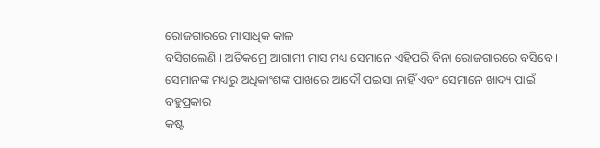ରୋଜଗାରରେ ମାସାଧିକ କାଳ
ବସିଗଲେଣି । ଅତିକମ୍ରେ ଆଗାମୀ ମାସ ମଧ୍ୟ ସେମାନେ ଏହିପରି ବିନା ରୋଜଗାରରେ ବସିବେ ।
ସେମାନଙ୍କ ମଧ୍ୟରୁ ଅଧିକାଂଶଙ୍କ ପାଖରେ ଆଦୌ ପଇସା ନାହିଁ ଏବଂ ସେମାନେ ଖାଦ୍ୟ ପାଇଁ ବହୁପ୍ରକାର
କଷ୍ଟ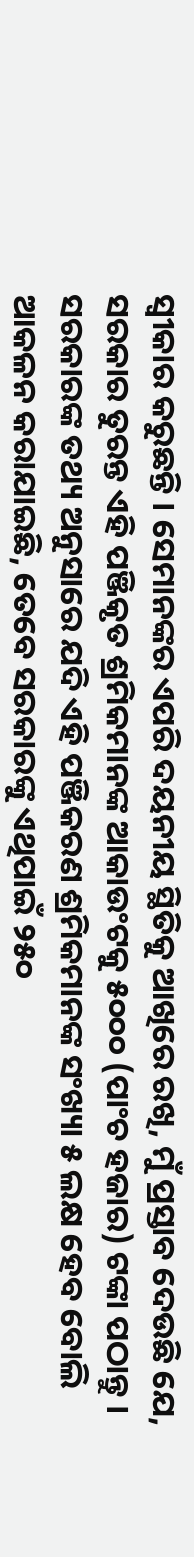ସ୍ୱୀକାର କରୁଛନ୍ତି । ସେମାନଙ୍କର ଏପରି ଦୟନୀୟ ସ୍ଥିତିକୁ ଆଖିରେ ରଖି, ମୁଁ ପ୍ରସ୍ତାବ ଦେଉଛି ଯେ,
ସରକାର ତୁରନ୍ତ ଏହି ପଞ୍ଜିକୃତ ଶ୍ରମିକମାନଙ୍କ ଆକାଉଂଟକୁ ୫୦୦୦ (ପାଂଚ ହଜାର) ଟଙ୍କା ପଠାନ୍ତୁ ।
ସରକାରଙ୍କ ତଥ୍ୟ ଅନୁସାରେ ଯଦି ଏହି ପଞ୍ଜିକରଣ ଶ୍ରମିକମାନଙ୍କ ସଂଖ୍ୟା ୫ ଲକ୍ଷ ହେବ ବୋଲି
ଆକଳନ କରାଯାଇଛି, ତେବେ ସରକାରଙ୍କୁ ଏଥିପାଇଁ ୨୫୦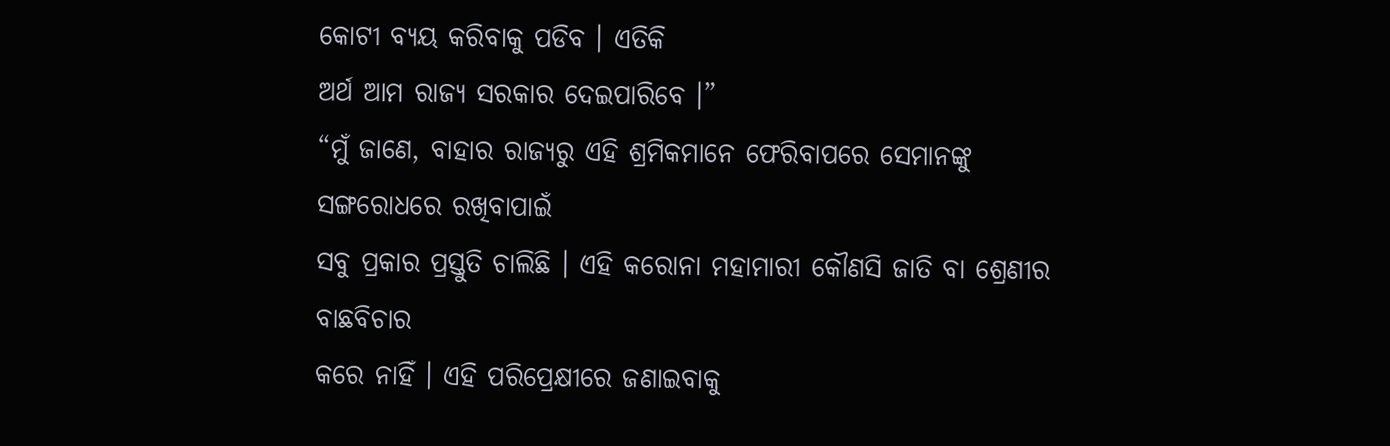କୋଟୀ ବ୍ୟୟ କରିବାକୁ ପଡିବ । ଏତିକି
ଅର୍ଥ ଆମ ରାଜ୍ୟ ସରକାର ଦେଇପାରିବେ ।”
“ମୁଁ ଜାଣେ, ବାହାର ରାଜ୍ୟରୁ ଏହି ଶ୍ରମିକମାନେ ଫେରିବାପରେ ସେମାନଙ୍କୁ ସଙ୍ଗରୋଧରେ ରଖିବାପାଇଁ
ସବୁ ପ୍ରକାର ପ୍ରସ୍ତୁତି ଚାଲିଛି । ଏହି କରୋନା ମହାମାରୀ କୌଣସି ଜାତି ବା ଶ୍ରେଣୀର ବାଛବିଚାର
କରେ ନାହିଁ । ଏହି ପରିପ୍ରେକ୍ଷୀରେ ଜଣାଇବାକୁ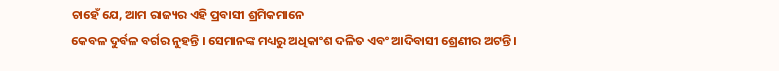ଚାହେଁ ଯେ, ଆମ ରାଜ୍ୟର ଏହି ପ୍ରବାସୀ ଶ୍ରମିକମାନେ
କେବଳ ଦୁର୍ବଳ ବର୍ଗର ନୁହନ୍ତି । ସେମାନଙ୍କ ମଧ୍ୟରୁ ଅଧିକାଂଶ ଦଳିତ ଏବଂ ଆଦିବାସୀ ଶ୍ରେଣୀର ଅଟନ୍ତି ।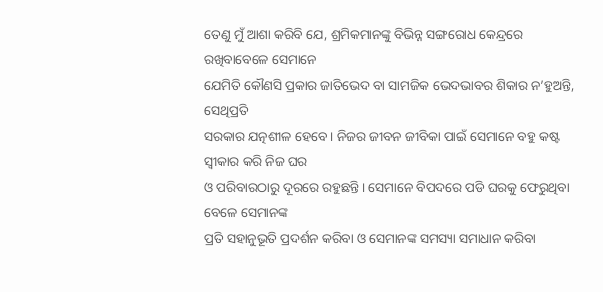ତେଣୁ ମୁଁ ଆଶା କରିବି ଯେ, ଶ୍ରମିକମାନଙ୍କୁ ବିଭିନ୍ନ ସଙ୍ଗରୋଧ କେନ୍ଦ୍ରରେ ରଖିବାବେଳେ ସେମାନେ
ଯେମିତି କୌଣସି ପ୍ରକାର ଜାତିଭେଦ ବା ସାମଜିକ ଭେଦଭାବର ଶିକାର ନ’ହୁଅନ୍ତି, ସେଥିପ୍ରତି
ସରକାର ଯତ୍ନଶୀଳ ହେବେ । ନିଜର ଜୀବନ ଜୀବିକା ପାଇଁ ସେମାନେ ବହୁ କଷ୍ଟ ସ୍ୱୀକାର କରି ନିଜ ଘର
ଓ ପରିବାରଠାରୁ ଦୂରରେ ରହୁଛନ୍ତି । ସେମାନେ ବିପଦରେ ପଡି ଘରକୁ ଫେରୁଥିବା ବେଳେ ସେମାନଙ୍କ
ପ୍ରତି ସହାନୁଭୂତି ପ୍ରଦର୍ଶନ କରିବା ଓ ସେମାନଙ୍କ ସମସ୍ୟା ସମାଧାନ କରିବା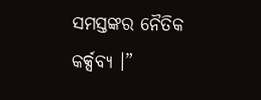ସମସ୍ତଙ୍କର ନୈତିକ
କର୍କ୍ସବ୍ୟ ।”